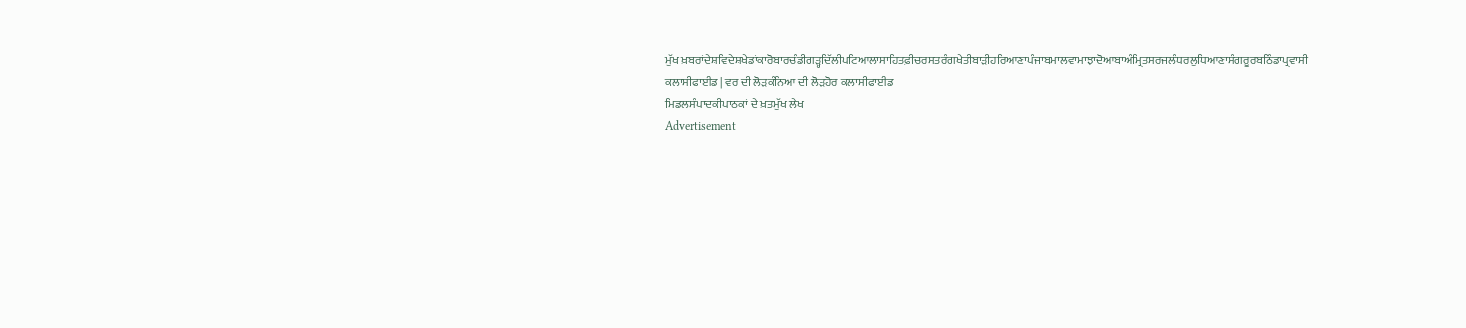ਮੁੱਖ ਖ਼ਬਰਾਂਦੇਸ਼ਵਿਦੇਸ਼ਖੇਡਾਂਕਾਰੋਬਾਰਚੰਡੀਗੜ੍ਹਦਿੱਲੀਪਟਿਆਲਾਸਾਹਿਤਫ਼ੀਚਰਸਤਰੰਗਖੇਤੀਬਾੜੀਹਰਿਆਣਾਪੰਜਾਬਮਾਲਵਾਮਾਝਾਦੋਆਬਾਅੰਮ੍ਰਿਤਸਰਜਲੰਧਰਲੁਧਿਆਣਾਸੰਗਰੂਰਬਠਿੰਡਾਪ੍ਰਵਾਸੀ
ਕਲਾਸੀਫਾਈਡ | ਵਰ ਦੀ ਲੋੜਕੰਨਿਆ ਦੀ ਲੋੜਹੋਰ ਕਲਾਸੀਫਾਈਡ
ਮਿਡਲਸੰਪਾਦਕੀਪਾਠਕਾਂ ਦੇ ਖ਼ਤਮੁੱਖ ਲੇਖ
Advertisement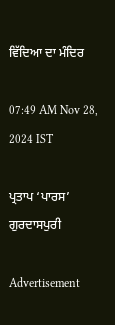ਵਿੱਦਿਆ ਦਾ ਮੰਦਿਰ

07:49 AM Nov 28, 2024 IST

ਪ੍ਰਤਾਪ ‘ਪਾਰਸ’ ਗੁਰਦਾਸਪੁਰੀ

Advertisement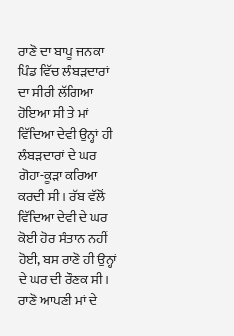ਰਾਣੋ ਦਾ ਬਾਪੂ ਜਨਕਾ ਪਿੰਡ ਵਿੱਚ ਲੰਬੜਦਾਰਾਂ ਦਾ ਸੀਰੀ ਲੱਗਿਆ ਹੋਇਆ ਸੀ ਤੇ ਮਾਂ ਵਿੱਦਿਆ ਦੇਵੀ ਉਨ੍ਹਾਂ ਹੀ ਲੰਬੜਦਾਰਾਂ ਦੇ ਘਰ ਗੋਹਾ-ਕੂੜਾ ਕਰਿਆ ਕਰਦੀ ਸੀ। ਰੱਬ ਵੱਲੋਂ ਵਿੱਦਿਆ ਦੇਵੀ ਦੇ ਘਰ ਕੋਈ ਹੋਰ ਸੰਤਾਨ ਨਹੀਂ ਹੋਈ, ਬਸ ਰਾਣੋ ਹੀ ਉਨ੍ਹਾਂ ਦੇ ਘਰ ਦੀ ਰੌਣਕ ਸੀ। ਰਾਣੋ ਆਪਣੀ ਮਾਂ ਦੇ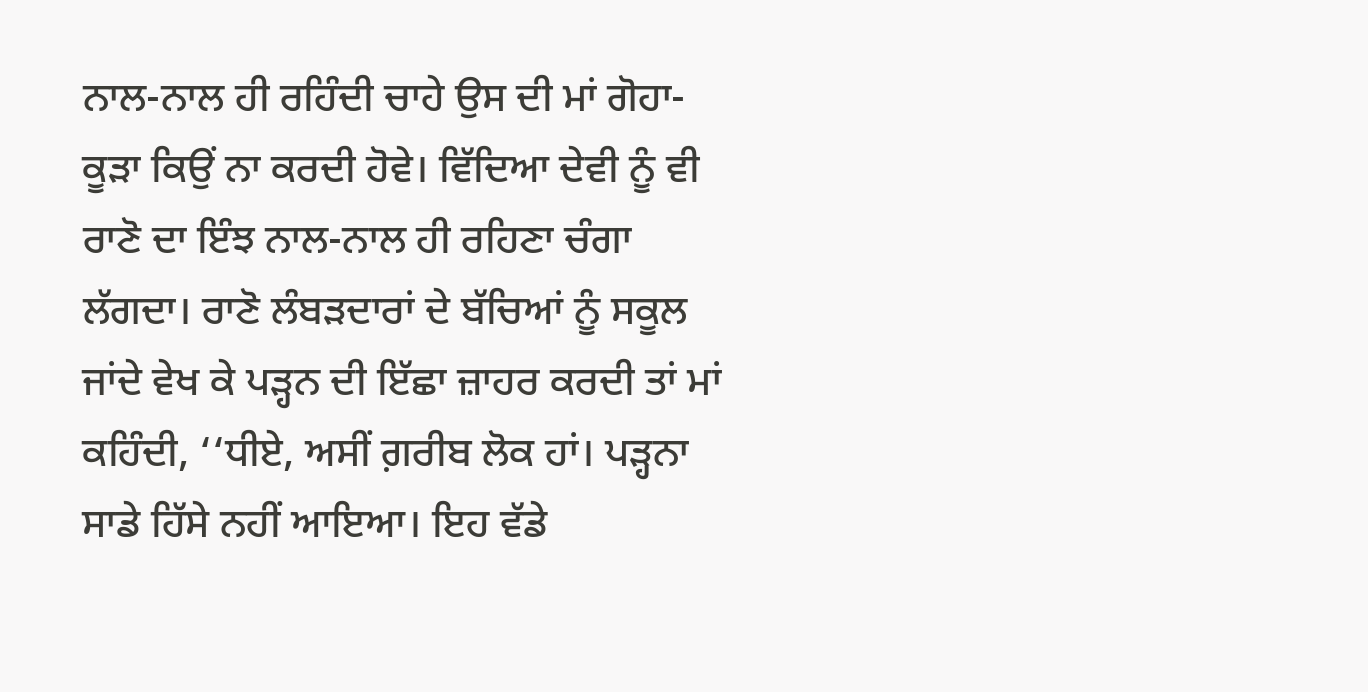ਨਾਲ-ਨਾਲ ਹੀ ਰਹਿੰਦੀ ਚਾਹੇ ਉਸ ਦੀ ਮਾਂ ਗੋਹਾ-ਕੂੜਾ ਕਿਉਂ ਨਾ ਕਰਦੀ ਹੋਵੇ। ਵਿੱਦਿਆ ਦੇਵੀ ਨੂੰ ਵੀ ਰਾਣੋ ਦਾ ਇੰਝ ਨਾਲ-ਨਾਲ ਹੀ ਰਹਿਣਾ ਚੰਗਾ ਲੱਗਦਾ। ਰਾਣੋ ਲੰਬੜਦਾਰਾਂ ਦੇ ਬੱਚਿਆਂ ਨੂੰ ਸਕੂਲ ਜਾਂਦੇ ਵੇਖ ਕੇ ਪੜ੍ਹਨ ਦੀ ਇੱਛਾ ਜ਼ਾਹਰ ਕਰਦੀ ਤਾਂ ਮਾਂ ਕਹਿੰਦੀ, ‘‘ਧੀਏ, ਅਸੀਂ ਗ਼ਰੀਬ ਲੋਕ ਹਾਂ। ਪੜ੍ਹਨਾ ਸਾਡੇ ਹਿੱਸੇ ਨਹੀਂ ਆਇਆ। ਇਹ ਵੱਡੇ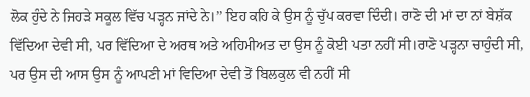ਲੋਕ ਹੁੰਦੇ ਨੇ ਜਿਹੜੇ ਸਕੂਲ ਵਿੱਚ ਪੜ੍ਹਨ ਜਾਂਦੇ ਨੇ।’’ ਇਹ ਕਹਿ ਕੇ ਉਸ ਨੂੰ ਚੁੱਪ ਕਰਵਾ ਦਿੰਦੀ। ਰਾਣੋ ਦੀ ਮਾਂ ਦਾ ਨਾਂ ਬੇਸ਼ੱਕ ਵਿੱਦਿਆ ਦੇਵੀ ਸੀ, ਪਰ ਵਿੱਦਿਆ ਦੇ ਅਰਥ ਅਤੇ ਅਹਿਮੀਅਤ ਦਾ ਉਸ ਨੂੰ ਕੋਈ ਪਤਾ ਨਹੀਂ ਸੀ।ਰਾਣੋ ਪੜ੍ਹਨਾ ਚਾਹੁੰਦੀ ਸੀ, ਪਰ ਉਸ ਦੀ ਆਸ ਉਸ ਨੂੰ ਆਪਣੀ ਮਾਂ ਵਿਦਿਆ ਦੇਵੀ ਤੋਂ ਬਿਲਕੁਲ ਵੀ ਨਹੀਂ ਸੀ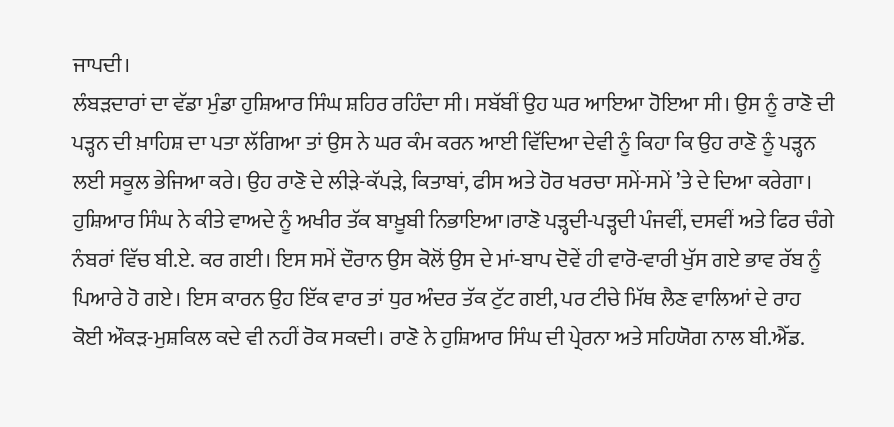ਜਾਪਦੀ।
ਲੰਬੜਦਾਰਾਂ ਦਾ ਵੱਡਾ ਮੁੰਡਾ ਹੁਸ਼ਿਆਰ ਸਿੰਘ ਸ਼ਹਿਰ ਰਹਿੰਦਾ ਸੀ। ਸਬੱਬੀਂ ਉਹ ਘਰ ਆਇਆ ਹੋਇਆ ਸੀ। ਉਸ ਨੂੰ ਰਾਣੋ ਦੀ ਪੜ੍ਹਨ ਦੀ ਖ਼ਾਹਿਸ਼ ਦਾ ਪਤਾ ਲੱਗਿਆ ਤਾਂ ਉਸ ਨੇ ਘਰ ਕੰਮ ਕਰਨ ਆਈ ਵਿੱਦਿਆ ਦੇਵੀ ਨੂੰ ਕਿਹਾ ਕਿ ਉਹ ਰਾਣੋ ਨੂੰ ਪੜ੍ਹਨ ਲਈ ਸਕੂਲ ਭੇਜਿਆ ਕਰੇ। ਉਹ ਰਾਣੋ ਦੇ ਲੀੜੇ-ਕੱਪੜੇ, ਕਿਤਾਬਾਂ, ਫੀਸ ਅਤੇ ਹੋਰ ਖਰਚਾ ਸਮੇਂ-ਸਮੇਂ ’ਤੇ ਦੇ ਦਿਆ ਕਰੇਗਾ।
ਹੁਸ਼ਿਆਰ ਸਿੰਘ ਨੇ ਕੀਤੇ ਵਾਅਦੇ ਨੂੰ ਅਖੀਰ ਤੱਕ ਬਾਖ਼ੂਬੀ ਨਿਭਾਇਆ।ਰਾਣੋ ਪੜ੍ਹਦੀ-ਪੜ੍ਹਦੀ ਪੰਜਵੀਂ, ਦਸਵੀਂ ਅਤੇ ਫਿਰ ਚੰਗੇ ਨੰਬਰਾਂ ਵਿੱਚ ਬੀ.ਏ. ਕਰ ਗਈ। ਇਸ ਸਮੇਂ ਦੌਰਾਨ ਉਸ ਕੋਲੋਂ ਉਸ ਦੇ ਮਾਂ-ਬਾਪ ਦੋਵੇਂ ਹੀ ਵਾਰੋ-ਵਾਰੀ ਖੁੱਸ ਗਏ ਭਾਵ ਰੱਬ ਨੂੰ ਪਿਆਰੇ ਹੋ ਗਏ। ਇਸ ਕਾਰਨ ਉਹ ਇੱਕ ਵਾਰ ਤਾਂ ਧੁਰ ਅੰਦਰ ਤੱਕ ਟੁੱਟ ਗਈ, ਪਰ ਟੀਚੇ ਮਿੱਥ ਲੈਣ ਵਾਲਿਆਂ ਦੇ ਰਾਹ ਕੋਈ ਔਕੜ-ਮੁਸ਼ਕਿਲ ਕਦੇ ਵੀ ਨਹੀਂ ਰੋਕ ਸਕਦੀ। ਰਾਣੋ ਨੇ ਹੁਸ਼ਿਆਰ ਸਿੰਘ ਦੀ ਪ੍ਰੇਰਨਾ ਅਤੇ ਸਹਿਯੋਗ ਨਾਲ ਬੀ.ਐੱਡ.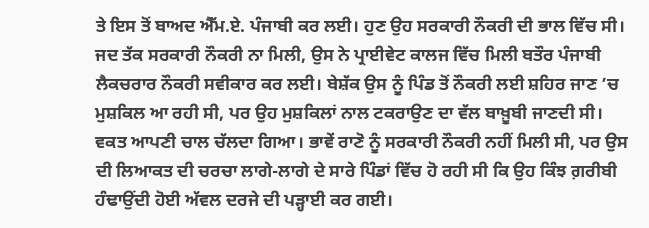ਤੇ ਇਸ ਤੋਂ ਬਾਅਦ ਐੱਮ.ਏ. ਪੰਜਾਬੀ ਕਰ ਲਈ। ਹੁਣ ਉਹ ਸਰਕਾਰੀ ਨੌਕਰੀ ਦੀ ਭਾਲ ਵਿੱਚ ਸੀ। ਜਦ ਤੱਕ ਸਰਕਾਰੀ ਨੌਕਰੀ ਨਾ ਮਿਲੀ, ਉਸ ਨੇ ਪ੍ਰਾਈਵੇਟ ਕਾਲਜ ਵਿੱਚ ਮਿਲੀ ਬਤੌਰ ਪੰਜਾਬੀ ਲੈਕਚਰਾਰ ਨੌਕਰੀ ਸਵੀਕਾਰ ਕਰ ਲਈ। ਬੇਸ਼ੱਕ ਉਸ ਨੂੰ ਪਿੰਡ ਤੋਂ ਨੌਕਰੀ ਲਈ ਸ਼ਹਿਰ ਜਾਣ ’ਚ ਮੁਸ਼ਕਿਲ ਆ ਰਹੀ ਸੀ, ਪਰ ਉਹ ਮੁਸ਼ਕਿਲਾਂ ਨਾਲ ਟਕਰਾਉਣ ਦਾ ਵੱਲ ਬਾਖ਼ੂਬੀ ਜਾਣਦੀ ਸੀ।
ਵਕਤ ਆਪਣੀ ਚਾਲ ਚੱਲਦਾ ਗਿਆ। ਭਾਵੇਂ ਰਾਣੋ ਨੂੰ ਸਰਕਾਰੀ ਨੌਕਰੀ ਨਹੀਂ ਮਿਲੀ ਸੀ, ਪਰ ਉਸ ਦੀ ਲਿਆਕਤ ਦੀ ਚਰਚਾ ਲਾਗੇ-ਲਾਗੇ ਦੇ ਸਾਰੇ ਪਿੰਡਾਂ ਵਿੱਚ ਹੋ ਰਹੀ ਸੀ ਕਿ ਉਹ ਕਿੰਝ ਗ਼ਰੀਬੀ ਹੰਢਾਉਂਦੀ ਹੋਈ ਅੱਵਲ ਦਰਜੇ ਦੀ ਪੜ੍ਹਾਈ ਕਰ ਗਈ।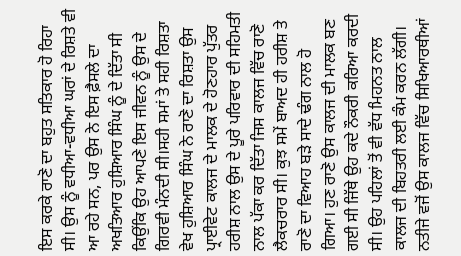ਇਸ ਕਰਕੇ ਰਾਣੋ ਦਾ ਬਹੁਤ ਸਤਿਕਾਰ ਹੋ ਰਿਹਾ ਸੀ। ਉਸ ਨੂੰ ਵਧੀਆ-ਵਧੀਆ ਘਰਾਂ ਦੇ ਰਿਸ਼ਤੇ ਵੀ ਆ ਰਹੇ ਸਨ, ਪਰ ਉਸ ਨੇ ਇਸ ਫ਼ੈਸਲੇ ਦਾ ਅਖਤਿਆਰ ਹੁਸ਼ਿਆਰ ਸਿੰਘ ਨੂੰ ਦੇ ਦਿੱਤਾ ਸੀ ਕਿਉਂਕਿ ਉਹ ਆਪਣੇ ਇਸ ਜੀਵਨ ਨੂੰ ਉਸ ਦੇ ਗਿਰਵੀ ਮੰਨਦੀ ਸੀ।ਸਹੀ ਸਮਾਂ ਤੇ ਸਹੀ ਰਿਸ਼ਤਾ ਵੇਖ ਹੁਸ਼ਿਆਰ ਸਿੰਘ ਨੇ ਰਾਣੋ ਦਾ ਰਿਸ਼ਤਾ ਉਸ ਪ੍ਰਾਈਵੇਟ ਕਾਲਜ ਦੇ ਮਾਲਕ ਦੇ ਹੋਣਹਾਰ ਪੁੱਤਰ ਹਰੀਸ਼ ਨਾਲ ਉਸ ਦੇ ਪੂਰੇ ਪਰਿਵਾਰ ਦੀ ਸਹਿਮਤੀ ਨਾਲ ਪੱਕਾ ਕਰ ਦਿੱਤਾ ਜਿਸ ਕਾਲਜ ਵਿੱਚ ਰਾਣੋ ਲੈਕਚਰਾਰ ਸੀ। ਕੁਝ ਸਮੇਂ ਬਾਅਦ ਹੀ ਹਰੀਸ਼ ਤੇ ਰਾਣੋ ਦਾ ਵਿਆਹ ਬੜੇ ਸਾਦੇ ਢੰਗ ਨਾਲ ਹੋ ਗਿਆ। ਹੁਣ ਰਾਣੋ ਉਸ ਕਾਲਜ ਦੀ ਮਾਲਕ ਬਣ ਗਈ ਸੀ ਜਿੱਥੇ ਉਹ ਕਦੇ ਨੌਕਰੀ ਕਰਿਆ ਕਰਦੀ ਸੀ। ਉਹ ਪਹਿਲਾਂ ਤੋਂ ਵੀ ਵੱਧ ਮਿਹਨਤ ਨਾਲ ਕਾਲਜ ਦੀ ਬਿਹਤਰੀ ਲਈ ਕੰਮ ਕਰਨ ਲੱਗੀ। ਨਤੀਜੇ ਵਜੋਂ ਉਸ ਕਾਲਜ ਵਿੱਚ ਸਿਖਿਆਰਥੀਆਂ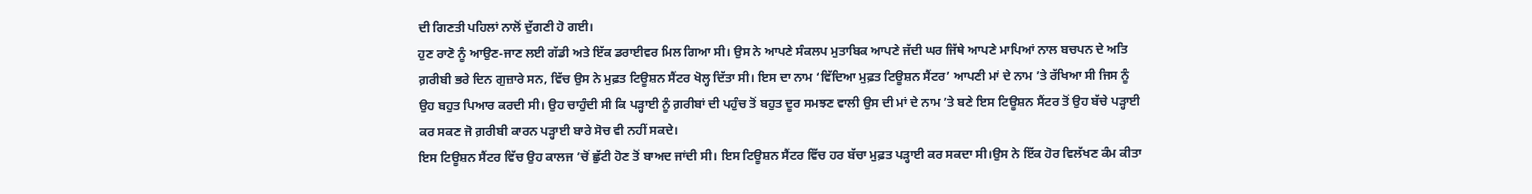ਦੀ ਗਿਣਤੀ ਪਹਿਲਾਂ ਨਾਲੋਂ ਦੁੱਗਣੀ ਹੋ ਗਈ।
ਹੁਣ ਰਾਣੋ ਨੂੰ ਆਉਣ-ਜਾਣ ਲਈ ਗੱਡੀ ਅਤੇ ਇੱਕ ਡਰਾਈਵਰ ਮਿਲ ਗਿਆ ਸੀ। ਉਸ ਨੇ ਆਪਣੇ ਸੰਕਲਪ ਮੁਤਾਬਿਕ ਆਪਣੇ ਜੱਦੀ ਘਰ ਜਿੱਥੇ ਆਪਣੇ ਮਾਪਿਆਂ ਨਾਲ ਬਚਪਨ ਦੇ ਅਤਿ ਗ਼ਰੀਬੀ ਭਰੇ ਦਿਨ ਗੁਜ਼ਾਰੇ ਸਨ, ਵਿੱਚ ਉਸ ਨੇ ਮੁਫ਼ਤ ਟਿਊਸ਼ਨ ਸੈਂਟਰ ਖੋਲ੍ਹ ਦਿੱਤਾ ਸੀ। ਇਸ ਦਾ ਨਾਮ ‘ਵਿੱਦਿਆ ਮੁਫ਼ਤ ਟਿਊਸ਼ਨ ਸੈਂਟਰ’ ਆਪਣੀ ਮਾਂ ਦੇ ਨਾਮ ’ਤੇ ਰੱਖਿਆ ਸੀ ਜਿਸ ਨੂੰ ਉਹ ਬਹੁਤ ਪਿਆਰ ਕਰਦੀ ਸੀ। ਉਹ ਚਾਹੁੰਦੀ ਸੀ ਕਿ ਪੜ੍ਹਾਈ ਨੂੰ ਗ਼ਰੀਬਾਂ ਦੀ ਪਹੁੰਚ ਤੋਂ ਬਹੁਤ ਦੂਰ ਸਮਝਣ ਵਾਲੀ ਉਸ ਦੀ ਮਾਂ ਦੇ ਨਾਮ ’ਤੇ ਬਣੇ ਇਸ ਟਿਊਸ਼ਨ ਸੈਂਟਰ ਤੋਂ ਉਹ ਬੱਚੇ ਪੜ੍ਹਾਈ ਕਰ ਸਕਣ ਜੋ ਗ਼ਰੀਬੀ ਕਾਰਨ ਪੜ੍ਹਾਈ ਬਾਰੇ ਸੋਚ ਵੀ ਨਹੀਂ ਸਕਦੇ।
ਇਸ ਟਿਊਸ਼ਨ ਸੈਂਟਰ ਵਿੱਚ ਉਹ ਕਾਲਜ ’ਚੋਂ ਛੁੱਟੀ ਹੋਣ ਤੋਂ ਬਾਅਦ ਜਾਂਦੀ ਸੀ। ਇਸ ਟਿਊਸ਼ਨ ਸੈਂਟਰ ਵਿੱਚ ਹਰ ਬੱਚਾ ਮੁਫ਼ਤ ਪੜ੍ਹਾਈ ਕਰ ਸਕਦਾ ਸੀ।ਉਸ ਨੇ ਇੱਕ ਹੋਰ ਵਿਲੱਖਣ ਕੰਮ ਕੀਤਾ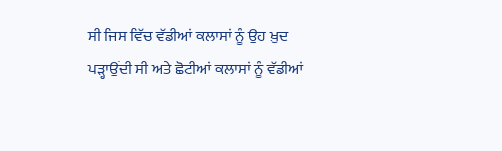ਸੀ ਜਿਸ ਵਿੱਚ ਵੱਡੀਆਂ ਕਲਾਸਾਂ ਨੂੰ ਉਹ ਖ਼ੁਦ ਪੜ੍ਹਾਉਂਦੀ ਸੀ ਅਤੇ ਛੋਟੀਆਂ ਕਲਾਸਾਂ ਨੂੰ ਵੱਡੀਆਂ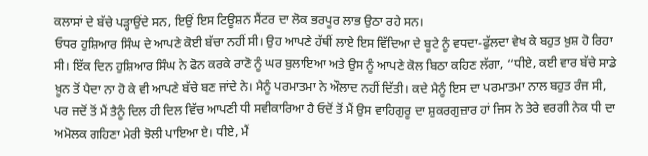ਕਲਾਸਾਂ ਦੇ ਬੱਚੇ ਪੜ੍ਹਾਉਂਦੇ ਸਨ, ਇਉਂ ਇਸ ਟਿਊਸ਼ਨ ਸੈਂਟਰ ਦਾ ਲੋਕ ਭਰਪੂਰ ਲਾਭ ਉਠਾ ਰਹੇ ਸਨ।
ਓਧਰ ਹੁਸ਼ਿਆਰ ਸਿੰਘ ਦੇ ਆਪਣੇ ਕੋਈ ਬੱਚਾ ਨਹੀਂ ਸੀ। ਉਹ ਆਪਣੇ ਹੱਥੀਂ ਲਾਏ ਇਸ ਵਿੱਦਿਆ ਦੇ ਬੂਟੇ ਨੂੰ ਵਧਦਾ-ਫੁੱਲਦਾ ਵੇਖ ਕੇ ਬਹੁਤ ਖ਼ੁਸ਼ ਹੋ ਰਿਹਾ ਸੀ। ਇੱਕ ਦਿਨ ਹੁਸ਼ਿਆਰ ਸਿੰਘ ਨੇ ਫੋਨ ਕਰਕੇ ਰਾਣੋ ਨੂੰ ਘਰ ਬੁਲਾਇਆ ਅਤੇ ਉਸ ਨੂੰ ਆਪਣੇ ਕੋਲ ਬਿਠਾ ਕਹਿਣ ਲੱਗਾ, ‘‘ਧੀਏ, ਕਈ ਵਾਰ ਬੱਚੇ ਸਾਡੇ ਖ਼ੂਨ ਤੋਂ ਪੈਦਾ ਨਾ ਹੋ ਕੇ ਵੀ ਆਪਣੇ ਬੱਚੇ ਬਣ ਜਾਂਦੇ ਨੇ। ਮੈਨੂੰ ਪਰਮਾਤਮਾ ਨੇ ਔਲਾਦ ਨਹੀਂ ਦਿੱਤੀ। ਕਦੇ ਮੈਨੂੰ ਇਸ ਦਾ ਪਰਮਾਤਮਾ ਨਾਲ ਬਹੁਤ ਰੰਜ ਸੀ, ਪਰ ਜਦੋਂ ਤੋਂ ਮੈਂ ਤੈਨੂੰ ਦਿਲ ਹੀ ਦਿਲ ਵਿੱਚ ਆਪਣੀ ਧੀ ਸਵੀਕਾਰਿਆ ਹੈ ਓਦੋਂ ਤੋਂ ਮੈਂ ਉਸ ਵਾਹਿਗੁਰੂ ਦਾ ਸ਼ੁਕਰਗੁਜ਼ਾਰ ਹਾਂ ਜਿਸ ਨੇ ਤੇਰੇ ਵਰਗੀ ਨੇਕ ਧੀ ਦਾ ਅਮੋਲਕ ਗਹਿਣਾ ਮੇਰੀ ਝੋਲੀ ਪਾਇਆ ਏ। ਧੀਏ, ਮੈਂ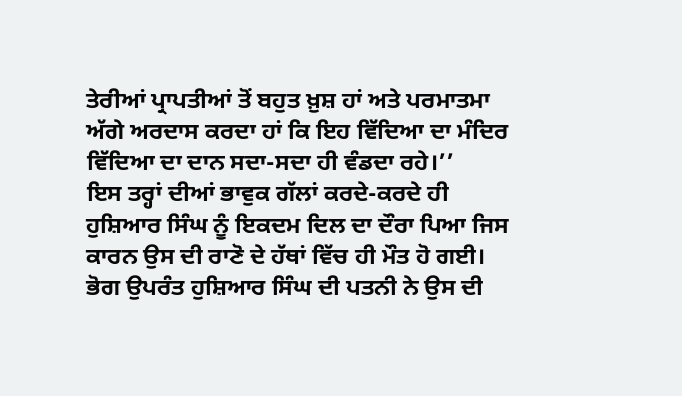ਤੇਰੀਆਂ ਪ੍ਰਾਪਤੀਆਂ ਤੋਂ ਬਹੁਤ ਖ਼ੁਸ਼ ਹਾਂ ਅਤੇ ਪਰਮਾਤਮਾ ਅੱਗੇ ਅਰਦਾਸ ਕਰਦਾ ਹਾਂ ਕਿ ਇਹ ਵਿੱਦਿਆ ਦਾ ਮੰਦਿਰ ਵਿੱਦਿਆ ਦਾ ਦਾਨ ਸਦਾ-ਸਦਾ ਹੀ ਵੰਡਦਾ ਰਹੇ।’’
ਇਸ ਤਰ੍ਹਾਂ ਦੀਆਂ ਭਾਵੁਕ ਗੱਲਾਂ ਕਰਦੇ-ਕਰਦੇ ਹੀ ਹੁਸ਼ਿਆਰ ਸਿੰਘ ਨੂੰ ਇਕਦਮ ਦਿਲ ਦਾ ਦੌਰਾ ਪਿਆ ਜਿਸ ਕਾਰਨ ਉਸ ਦੀ ਰਾਣੋ ਦੇ ਹੱਥਾਂ ਵਿੱਚ ਹੀ ਮੌਤ ਹੋ ਗਈ। ਭੋਗ ਉਪਰੰਤ ਹੁਸ਼ਿਆਰ ਸਿੰਘ ਦੀ ਪਤਨੀ ਨੇ ਉਸ ਦੀ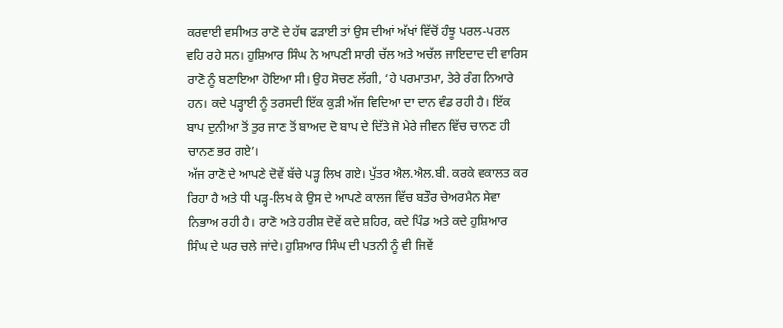ਕਰਵਾਈ ਵਸੀਅਤ ਰਾਣੋ ਦੇ ਹੱਥ ਫੜਾਈ ਤਾਂ ਉਸ ਦੀਆਂ ਅੱਖਾਂ ਵਿੱਚੋਂ ਹੰਝੂ ਪਰਲ-ਪਰਲ ਵਹਿ ਰਹੇ ਸਨ। ਹੁਸ਼ਿਆਰ ਸਿੰਘ ਨੇ ਆਪਣੀ ਸਾਰੀ ਚੱਲ ਅਤੇ ਅਚੱਲ ਜਾਇਦਾਦ ਦੀ ਵਾਰਿਸ ਰਾਣੋ ਨੂੰ ਬਣਾਇਆ ਹੋਇਆ ਸੀ। ਉਹ ਸੋਚਣ ਲੱਗੀ, ‘ਹੇ ਪਰਮਾਤਮਾ, ਤੇਰੇ ਰੰਗ ਨਿਆਰੇ ਹਨ। ਕਦੇ ਪੜ੍ਹਾਈ ਨੂੰ ਤਰਸਦੀ ਇੱਕ ਕੁੜੀ ਅੱਜ ਵਿਦਿਆ ਦਾ ਦਾਨ ਵੰਡ ਰਹੀ ਹੈ। ਇੱਕ ਬਾਪ ਦੁਨੀਆ ਤੋਂ ਤੁਰ ਜਾਣ ਤੋਂ ਬਾਅਦ ਦੋ ਬਾਪ ਦੇ ਦਿੱਤੇ ਜੋ ਮੇਰੇ ਜੀਵਨ ਵਿੱਚ ਚਾਨਣ ਹੀ ਚਾਨਣ ਭਰ ਗਏ’।
ਅੱਜ ਰਾਣੋ ਦੇ ਆਪਣੇ ਦੋਵੇਂ ਬੱਚੇ ਪੜ੍ਹ ਲਿਖ ਗਏ। ਪੁੱਤਰ ਐਲ.ਐਲ.ਬੀ. ਕਰਕੇ ਵਕਾਲਤ ਕਰ ਰਿਹਾ ਹੈ ਅਤੇ ਧੀ ਪੜ੍ਹ-ਲਿਖ ਕੇ ਉਸ ਦੇ ਆਪਣੇ ਕਾਲਜ ਵਿੱਚ ਬਤੌਰ ਚੇਅਰਮੈਨ ਸੇਵਾ ਨਿਭਾਅ ਰਹੀ ਹੈ। ਰਾਣੋ ਅਤੇ ਹਰੀਸ਼ ਦੋਵੇਂ ਕਦੇ ਸ਼ਹਿਰ, ਕਦੇ ਪਿੰਡ ਅਤੇ ਕਦੇ ਹੁਸ਼ਿਆਰ ਸਿੰਘ ਦੇ ਘਰ ਚਲੇ ਜਾਂਦੇ। ਹੁਸ਼ਿਆਰ ਸਿੰਘ ਦੀ ਪਤਨੀ ਨੂੰ ਵੀ ਜਿਵੇਂ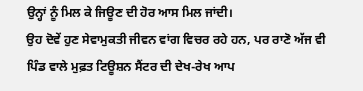ਉਨ੍ਹਾਂ ਨੂੰ ਮਿਲ ਕੇ ਜਿਊਣ ਦੀ ਹੋਰ ਆਸ ਮਿਲ ਜਾਂਦੀ।
ਉਹ ਦੋਵੇਂ ਹੁਣ ਸੇਵਾਮੁਕਤੀ ਜੀਵਨ ਵਾਂਗ ਵਿਚਰ ਰਹੇ ਹਨ, ਪਰ ਰਾਣੋ ਅੱਜ ਵੀ ਪਿੰਡ ਵਾਲੇ ਮੁਫ਼ਤ ਟਿਊਸ਼ਨ ਸੈਂਟਰ ਦੀ ਦੇਖ-ਰੇਖ ਆਪ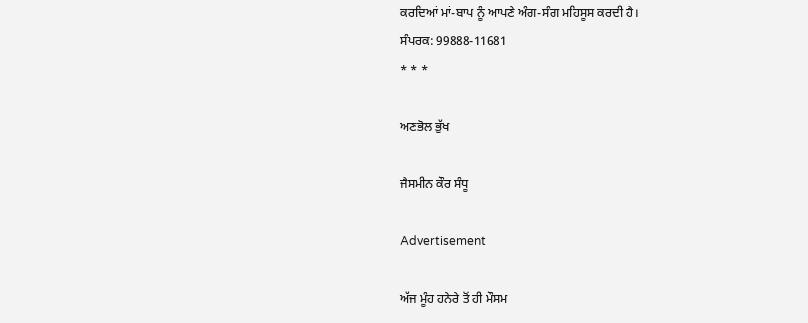ਕਰਦਿਆਂ ਮਾਂ-ਬਾਪ ਨੂੰ ਆਪਣੇ ਅੰਗ-ਸੰਗ ਮਹਿਸੂਸ ਕਰਦੀ ਹੈ।
ਸੰਪਰਕ: 99888-11681
* * *

ਅਣਭੋਲ ਭੁੱਖ

ਜੈਸਮੀਨ ਕੌਰ ਸੰਧੂ

Advertisement

ਅੱਜ ਮੂੰਹ ਹਨੇਰੇ ਤੋਂ ਹੀ ਮੌਸਮ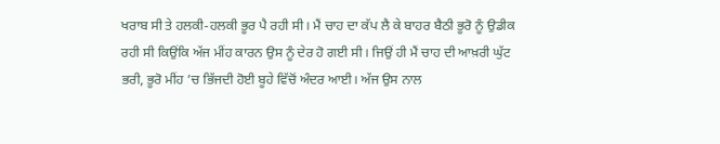ਖਰਾਬ ਸੀ ਤੇ ਹਲਕੀ-ਹਲਕੀ ਭੂਰ ਪੈ ਰਹੀ ਸੀ। ਮੈਂ ਚਾਹ ਦਾ ਕੱਪ ਲੈ ਕੇ ਬਾਹਰ ਬੈਠੀ ਭੂਰੋ ਨੂੰ ਉਡੀਕ ਰਹੀ ਸੀ ਕਿਉਂਕਿ ਅੱਜ ਮੀਂਹ ਕਾਰਨ ਉਸ ਨੂੰ ਦੇਰ ਹੋ ਗਈ ਸੀ। ਜਿਉਂ ਹੀ ਮੈਂ ਚਾਹ ਦੀ ਆਖ਼ਰੀ ਘੁੱਟ ਭਰੀ, ਭੂਰੋ ਮੀਂਹ ’ਚ ਭਿੱਜਦੀ ਹੋਈ ਬੂਹੇ ਵਿੱਚੋਂ ਅੰਦਰ ਆਈ। ਅੱਜ ਉਸ ਨਾਲ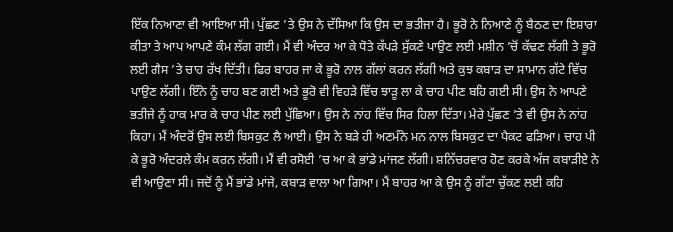ਇੱਕ ਨਿਆਣਾ ਵੀ ਆਇਆ ਸੀ। ਪੁੱਛਣ ’ਤੇ ਉਸ ਨੇ ਦੱਸਿਆ ਕਿ ਉਸ ਦਾ ਭਤੀਜਾ ਹੈ। ਭੂਰੋ ਨੇ ਨਿਆਣੇ ਨੂੰ ਬੈਠਣ ਦਾ ਇਸ਼ਾਰਾ ਕੀਤਾ ਤੇ ਆਪ ਆਪਣੇ ਕੰਮ ਲੱਗ ਗਈ। ਮੈਂ ਵੀ ਅੰਦਰ ਆ ਕੇ ਧੋਤੇ ਕੱਪੜੇ ਸੁੱਕਣੇ ਪਾਉਣ ਲਈ ਮਸ਼ੀਨ ’ਚੋਂ ਕੱਢਣ ਲੱਗੀ ਤੇ ਭੂਰੋ ਲਈ ਗੈਸ ’ਤੇ ਚਾਹ ਰੱਖ ਦਿੱਤੀ। ਫਿਰ ਬਾਹਰ ਜਾ ਕੇ ਭੂਰੋ ਨਾਲ ਗੱਲਾਂ ਕਰਨ ਲੱਗੀ ਅਤੇ ਕੁਝ ਕਬਾੜ ਦਾ ਸਾਮਾਨ ਗੱਟੇ ਵਿੱਚ ਪਾਉਣ ਲੱਗੀ। ਇੰਨੇ ਨੂੰ ਚਾਹ ਬਣ ਗਈ ਅਤੇ ਭੂਰੋ ਵੀ ਵਿਹੜੇ ਵਿੱਚ ਝਾੜੂ ਲਾ ਕੇ ਚਾਹ ਪੀਣ ਬਹਿ ਗਈ ਸੀ। ਉਸ ਨੇ ਆਪਣੇ ਭਤੀਜੇ ਨੂੰ ਹਾਕ ਮਾਰ ਕੇ ਚਾਹ ਪੀਣ ਲਈ ਪੁੱਛਿਆ। ਉਸ ਨੇ ਨਾਂਹ ਵਿੱਚ ਸਿਰ ਹਿਲਾ ਦਿੱਤਾ। ਮੇਰੇ ਪੁੱਛਣ ’ਤੇ ਵੀ ਉਸ ਨੇ ਨਾਂਹ ਕਿਹਾ। ਮੈਂ ਅੰਦਰੋਂ ਉਸ ਲਈ ਬਿਸਕੁਟ ਲੈ ਆਈ। ਉਸ ਨੇ ਬੜੇ ਹੀ ਅਣਮੰਨੇ ਮਨ ਨਾਲ ਬਿਸਕੁਟ ਦਾ ਪੈਕਟ ਫੜਿਆ। ਚਾਹ ਪੀ ਕੇ ਭੂਰੋ ਅੰਦਰਲੇ ਕੰਮ ਕਰਨ ਲੱਗੀ। ਮੈਂ ਵੀ ਰਸੋਈ ’ਚ ਆ ਕੇ ਭਾਂਡੇ ਮਾਂਜਣ ਲੱਗੀ। ਸ਼ਨਿੱਚਰਵਾਰ ਹੋਣ ਕਰਕੇ ਅੱਜ ਕਬਾੜੀਏ ਨੇ ਵੀ ਆਉਣਾ ਸੀ। ਜਦੋਂ ਨੂੰ ਮੈਂ ਭਾਂਡੇ ਮਾਂਜੇ, ਕਬਾੜ ਵਾਲਾ ਆ ਗਿਆ। ਮੈਂ ਬਾਹਰ ਆ ਕੇ ਉਸ ਨੂੰ ਗੱਟਾ ਚੁੱਕਣ ਲਈ ਕਹਿ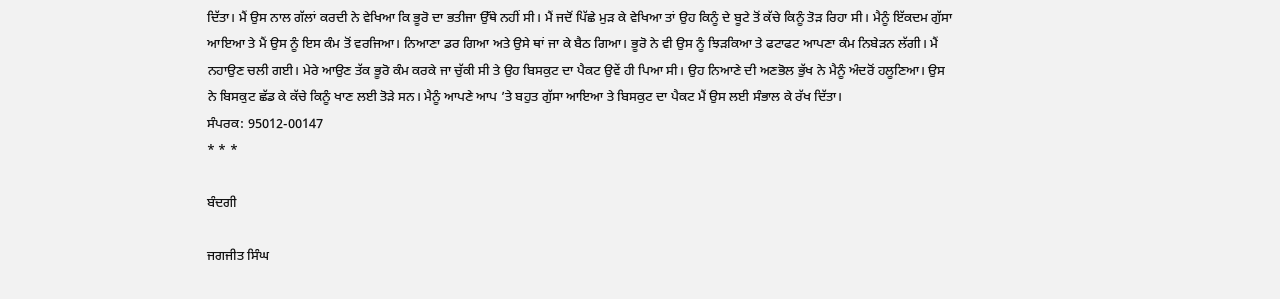ਦਿੱਤਾ। ਮੈਂ ਉਸ ਨਾਲ ਗੱਲਾਂ ਕਰਦੀ ਨੇ ਵੇਖਿਆ ਕਿ ਭੂਰੋ ਦਾ ਭਤੀਜਾ ਉੱਥੇ ਨਹੀਂ ਸੀ। ਮੈਂ ਜਦੋਂ ਪਿੱਛੇ ਮੁੜ ਕੇ ਵੇਖਿਆ ਤਾਂ ਉਹ ਕਿਨੂੰ ਦੇ ਬੂਟੇ ਤੋਂ ਕੱਚੇ ਕਿਨੂੰ ਤੋੜ ਰਿਹਾ ਸੀ। ਮੈਨੂੰ ਇੱਕਦਮ ਗੁੱਸਾ ਆਇਆ ਤੇ ਮੈਂ ਉਸ ਨੂੰ ਇਸ ਕੰਮ ਤੋਂ ਵਰਜਿਆ। ਨਿਆਣਾ ਡਰ ਗਿਆ ਅਤੇ ਉਸੇ ਥਾਂ ਜਾ ਕੇ ਬੈਠ ਗਿਆ। ਭੂਰੋ ਨੇ ਵੀ ਉਸ ਨੂੰ ਝਿੜਕਿਆ ਤੇ ਫਟਾਫਟ ਆਪਣਾ ਕੰਮ ਨਿਬੇੜਨ ਲੱਗੀ। ਮੈਂ ਨਹਾਉਣ ਚਲੀ ਗਈ। ਮੇਰੇ ਆਉਣ ਤੱਕ ਭੂਰੋ ਕੰਮ ਕਰਕੇ ਜਾ ਚੁੱਕੀ ਸੀ ਤੇ ਉਹ ਬਿਸਕੁਟ ਦਾ ਪੈਕਟ ਉਵੇਂ ਹੀ ਪਿਆ ਸੀ। ਉਹ ਨਿਆਣੇ ਦੀ ਅਣਭੋਲ ਭੁੱਖ ਨੇ ਮੈਨੂੰ ਅੰਦਰੋਂ ਹਲੂਣਿਆ। ਉਸ ਨੇ ਬਿਸਕੁਟ ਛੱਡ ਕੇ ਕੱਚੇ ਕਿਨੂੰ ਖਾਣ ਲਈ ਤੋੜੇ ਸਨ। ਮੈਨੂੰ ਆਪਣੇ ਆਪ ’ਤੇ ਬਹੁਤ ਗੁੱਸਾ ਆਇਆ ਤੇ ਬਿਸਕੁਟ ਦਾ ਪੈਕਟ ਮੈਂ ਉਸ ਲਈ ਸੰਭਾਲ ਕੇ ਰੱਖ ਦਿੱਤਾ।
ਸੰਪਰਕ: 95012-00147
* * *

ਬੰਦਗੀ

ਜਗਜੀਤ ਸਿੰਘ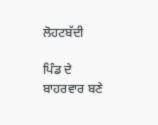ਲੋਹਟਬੱਦੀ

ਪਿੰਡ ਦੇ ਬਾਹਰਵਾਰ ਬਣੇ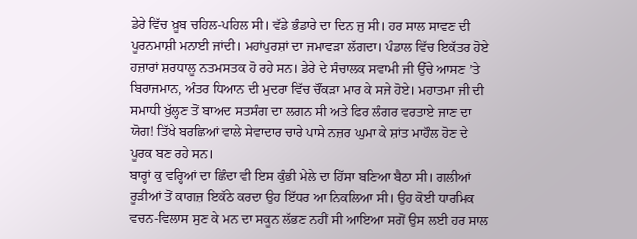ਡੇਰੇ ਵਿੱਚ ਖ਼ੂਬ ਚਹਿਲ-ਪਹਿਲ ਸੀ। ਵੱਡੇ ਭੰਡਾਰੇ ਦਾ ਦਿਨ ਜੁ ਸੀ। ਹਰ ਸਾਲ ਸਾਵਣ ਦੀ ਪੂਰਨਮਾਸ਼ੀ ਮਨਾਈ ਜਾਂਦੀ। ਮਹਾਂਪੁਰਸ਼ਾਂ ਦਾ ਜਮਾਵੜਾ ਲੱਗਦਾ। ਪੰਡਾਲ ਵਿੱਚ ਇਕੱਤਰ ਹੋਏ ਹਜ਼ਾਰਾਂ ਸ਼ਰਧਾਲੂ ਨਤਮਸਤਕ ਹੋ ਰਹੇ ਸਨ। ਡੇਰੇ ਦੇ ਸੰਚਾਲਕ ਸਵਾਮੀ ਜੀ ਉੱਚੇ ਆਸਣ ’ਤੇ ਬਿਰਾਜਮਾਨ, ਅੰਤਰ ਧਿਆਨ ਦੀ ਮੁਦਰਾ ਵਿੱਚ ਚੌਂਕੜਾ ਮਾਰ ਕੇ ਸਜੇ ਹੋਏ। ਮਹਾਤਮਾ ਜੀ ਦੀ ਸਮਾਧੀ ਖੁੱਲ੍ਹਣ ਤੋਂ ਬਾਅਦ ਸਤਸੰਗ ਦਾ ਲਗਨ ਸੀ ਅਤੇ ਫਿਰ ਲੰਗਰ ਵਰਤਾਏ ਜਾਣ ਦਾ ਯੋਗ! ਤਿੱਖੇ ਬਰਛਿਆਂ ਵਾਲੇ ਸੇਵਾਦਾਰ ਚਾਰੇ ਪਾਸੇ ਨਜ਼ਰ ਘੁਮਾ ਕੇ ਸ਼ਾਂਤ ਮਾਹੌਲ ਹੋਣ ਦੇ ਪੂਰਕ ਬਣ ਰਹੇ ਸਨ।
ਬਾਰ੍ਹਾਂ ਕੁ ਵਰ੍ਹਿਆਂ ਦਾ ਛਿੰਦਾ ਵੀ ਇਸ ਕੁੰਭੀ ਮੇਲੇ ਦਾ ਹਿੱਸਾ ਬਣਿਆ ਬੈਠਾ ਸੀ। ਗਲੀਆਂ ਰੂੜੀਆਂ ਤੋਂ ਕਾਗਜ਼ ਇਕੱਠੇ ਕਰਦਾ ਉਹ ਇੱਧਰ ਆ ਨਿਕਲਿਆ ਸੀ। ਉਹ ਕੋਈ ਧਾਰਮਿਕ ਵਚਨ-ਵਿਲਾਸ ਸੁਣ ਕੇ ਮਨ ਦਾ ਸਕੂਨ ਲੱਭਣ ਨਹੀਂ ਸੀ ਆਇਆ ਸਗੋਂ ਉਸ ਲਈ ਹਰ ਸਾਲ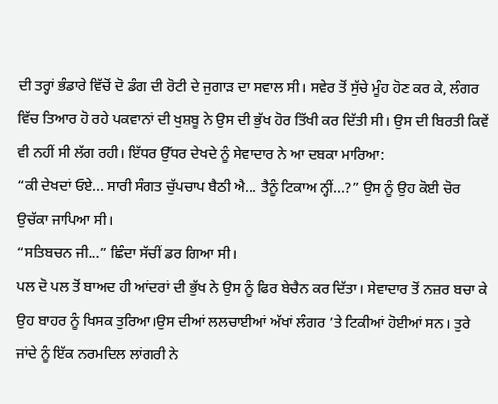ਦੀ ਤਰ੍ਹਾਂ ਭੰਡਾਰੇ ਵਿੱਚੋਂ ਦੋ ਡੰਗ ਦੀ ਰੋਟੀ ਦੇ ਜੁਗਾੜ ਦਾ ਸਵਾਲ ਸੀ। ਸਵੇਰ ਤੋਂ ਸੁੱਚੇ ਮੂੰਹ ਹੋਣ ਕਰ ਕੇ, ਲੰਗਰ ਵਿੱਚ ਤਿਆਰ ਹੋ ਰਹੇ ਪਕਵਾਨਾਂ ਦੀ ਖੁਸ਼ਬੂ ਨੇ ਉਸ ਦੀ ਭੁੱਖ ਹੋਰ ਤਿੱਖੀ ਕਰ ਦਿੱਤੀ ਸੀ। ਉਸ ਦੀ ਬਿਰਤੀ ਕਿਵੇਂ ਵੀ ਨਹੀਂ ਸੀ ਲੱਗ ਰਹੀ। ਇੱਧਰ ਉੱਧਰ ਦੇਖਦੇ ਨੂੰ ਸੇਵਾਦਾਰ ਨੇ ਆ ਦਬਕਾ ਮਾਰਿਆ:
“ਕੀ ਦੇਖਦਾਂ ਓਏ... ਸਾਰੀ ਸੰਗਤ ਚੁੱਪਚਾਪ ਬੈਠੀ ਐ... ਤੈਨੂੰ ਟਿਕਾਅ ਨ੍ਹੀਂ...?” ਉਸ ਨੂੰ ਉਹ ਕੋਈ ਚੋਰ ਉਚੱਕਾ ਜਾਪਿਆ ਸੀ।
“ਸਤਿਬਚਨ ਜੀ...” ਛਿੰਦਾ ਸੱਚੀਂ ਡਰ ਗਿਆ ਸੀ।
ਪਲ ਦੋ ਪਲ ਤੋਂ ਬਾਅਦ ਹੀ ਆਂਦਰਾਂ ਦੀ ਭੁੱਖ ਨੇ ਉਸ ਨੂੰ ਫਿਰ ਬੇਚੈਨ ਕਰ ਦਿੱਤਾ। ਸੇਵਾਦਾਰ ਤੋਂ ਨਜ਼ਰ ਬਚਾ ਕੇ ਉਹ ਬਾਹਰ ਨੂੰ ਖਿਸਕ ਤੁਰਿਆ।ਉਸ ਦੀਆਂ ਲਲਚਾਈਆਂ ਅੱਖਾਂ ਲੰਗਰ ’ਤੇ ਟਿਕੀਆਂ ਹੋਈਆਂ ਸਨ। ਤੁਰੇ ਜਾਂਦੇ ਨੂੰ ਇੱਕ ਨਰਮਦਿਲ ਲਾਂਗਰੀ ਨੇ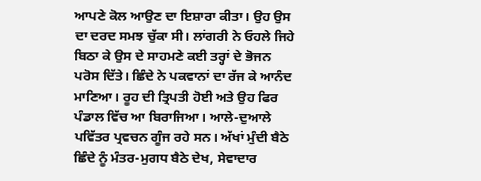ਆਪਣੇ ਕੋਲ ਆਉਣ ਦਾ ਇਸ਼ਾਰਾ ਕੀਤਾ। ਉਹ ਉਸ ਦਾ ਦਰਦ ਸਮਝ ਚੁੱਕਾ ਸੀ। ਲਾਂਗਰੀ ਨੇ ਓਹਲੇ ਜਿਹੇ ਬਿਠਾ ਕੇ ਉਸ ਦੇ ਸਾਹਮਣੇ ਕਈ ਤਰ੍ਹਾਂ ਦੇ ਭੋਜਨ ਪਰੋਸ ਦਿੱਤੇ। ਛਿੰਦੇ ਨੇ ਪਕਵਾਨਾਂ ਦਾ ਰੱਜ ਕੇ ਆਨੰਦ ਮਾਣਿਆ। ਰੂਹ ਦੀ ਤ੍ਰਿਪਤੀ ਹੋਈ ਅਤੇ ਉਹ ਫਿਰ ਪੰਡਾਲ ਵਿੱਚ ਆ ਬਿਰਾਜਿਆ। ਆਲੇ-ਦੁਆਲੇ ਪਵਿੱਤਰ ਪ੍ਰਵਚਨ ਗੂੰਜ ਰਹੇ ਸਨ। ਅੱਖਾਂ ਮੁੰਦੀ ਬੈਠੇ ਛਿੰਦੇ ਨੂੰ ਮੰਤਰ-ਮੁਗਧ ਬੈਠੇ ਦੇਖ, ਸੇਵਾਦਾਰ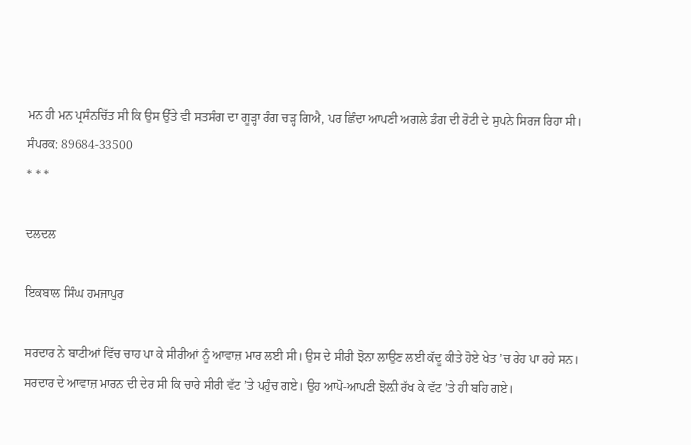ਮਨ ਹੀ ਮਨ ਪ੍ਰਸੰਨਚਿੱਤ ਸੀ ਕਿ ਉਸ ਉੱਤੇ ਵੀ ਸਤਸੰਗ ਦਾ ਗੂੜ੍ਹਾ ਰੰਗ ਚੜ੍ਹ ਗਿਐ, ਪਰ ਛਿੰਦਾ ਆਪਣੀ ਅਗਲੇ ਡੰਗ ਦੀ ਰੋਟੀ ਦੇ ਸੁਪਨੇ ਸਿਰਜ ਰਿਹਾ ਸੀ।
ਸੰਪਰਕ: 89684-33500
* * *

ਦਲਦਲ

ਇਕਬਾਲ ਸਿੰਘ ਹਮਜਾਪੁਰ

ਸਰਦਾਰ ਨੇ ਬਾਟੀਆਂ ਵਿੱਚ ਚਾਹ ਪਾ ਕੇ ਸੀਰੀਆਂ ਨੂੰ ਆਵਾਜ਼ ਮਾਰ ਲਈ ਸੀ। ਉਸ ਦੇ ਸੀਰੀ ਝੋਨਾ ਲਾਉਣ ਲਈ ਕੱਦੂ ਕੀਤੇ ਹੋਏ ਖੇਤ ’ਚ ਰੇਹ ਪਾ ਰਹੇ ਸਨ।
ਸਰਦਾਰ ਦੇ ਆਵਾਜ਼ ਮਾਰਨ ਦੀ ਦੇਰ ਸੀ ਕਿ ਚਾਰੇ ਸੀਰੀ ਵੱਟ ’ਤੇ ਪਹੁੰਚ ਗਏ। ਉਹ ਆਪੋ-ਆਪਣੀ ਝੋਲ਼ੀ ਰੱਖ ਕੇ ਵੱਟ ’ਤੇ ਹੀ ਬਹਿ ਗਏ।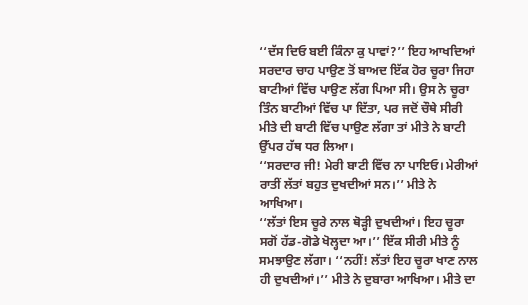‘‘ਦੱਸ ਦਿਓ ਬਈ ਕਿੰਨਾ ਕੁ ਪਾਵਾਂ?’’ ਇਹ ਆਖਦਿਆਂ ਸਰਦਾਰ ਚਾਹ ਪਾਉਣ ਤੋਂ ਬਾਅਦ ਇੱਕ ਹੋਰ ਚੂਰਾ ਜਿਹਾ ਬਾਟੀਆਂ ਵਿੱਚ ਪਾਉਣ ਲੱਗ ਪਿਆ ਸੀ। ਉਸ ਨੇ ਚੂਰਾ ਤਿੰਨ ਬਾਟੀਆਂ ਵਿੱਚ ਪਾ ਦਿੱਤਾ, ਪਰ ਜਦੋਂ ਚੌਥੇ ਸੀਰੀ ਮੀਤੇ ਦੀ ਬਾਟੀ ਵਿੱਚ ਪਾਉਣ ਲੱਗਾ ਤਾਂ ਮੀਤੇ ਨੇ ਬਾਟੀ ਉੱਪਰ ਹੱਥ ਧਰ ਲਿਆ।
‘‘ਸਰਦਾਰ ਜੀ! ਮੇਰੀ ਬਾਟੀ ਵਿੱਚ ਨਾ ਪਾਇਓ। ਮੇਰੀਆਂ ਰਾਤੀਂ ਲੱਤਾਂ ਬਹੁਤ ਦੁਖਦੀਆਂ ਸਨ।’’ ਮੀਤੇ ਨੇ ਆਖਿਆ।
‘‘ਲੱਤਾਂ ਇਸ ਚੂਰੇ ਨਾਲ ਥੋੜ੍ਹੀ ਦੁਖਦੀਆਂ। ਇਹ ਚੂਰਾ ਸਗੋਂ ਹੱਡ-ਗੋਡੇ ਖੋਲ੍ਹਦਾ ਆ।’’ ਇੱਕ ਸੀਰੀ ਮੀਤੇ ਨੂੰ ਸਮਝਾਉਣ ਲੱਗਾ। ‘‘ਨਹੀਂ! ਲੱਤਾਂ ਇਹ ਚੂਰਾ ਖਾਣ ਨਾਲ ਹੀ ਦੁਖਦੀਆਂ।’’ ਮੀਤੇ ਨੇ ਦੁਬਾਰਾ ਆਖਿਆ। ਮੀਤੇ ਦਾ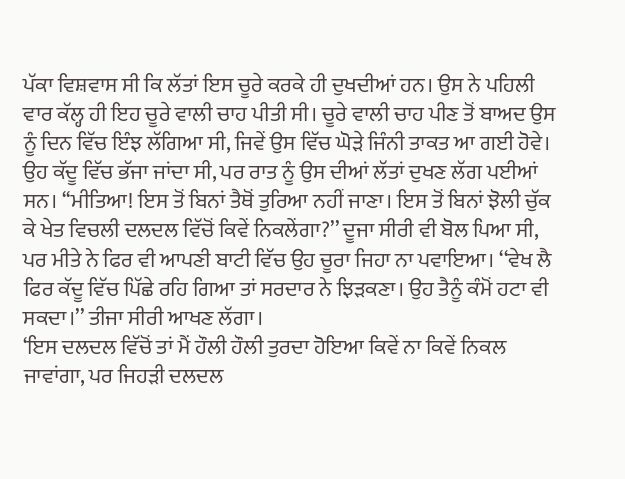ਪੱਕਾ ਵਿਸ਼ਵਾਸ ਸੀ ਕਿ ਲੱਤਾਂ ਇਸ ਚੂਰੇ ਕਰਕੇ ਹੀ ਦੁਖਦੀਆਂ ਹਨ। ਉਸ ਨੇ ਪਹਿਲੀ ਵਾਰ ਕੱਲ੍ਹ ਹੀ ਇਹ ਚੂਰੇ ਵਾਲੀ ਚਾਹ ਪੀਤੀ ਸੀ। ਚੂਰੇ ਵਾਲੀ ਚਾਹ ਪੀਣ ਤੋਂ ਬਾਅਦ ਉਸ ਨੂੰ ਦਿਨ ਵਿੱਚ ਇੰਝ ਲੱਗਿਆ ਸੀ, ਜਿਵੇਂ ਉਸ ਵਿੱਚ ਘੋੜੇ ਜਿੰਨੀ ਤਾਕਤ ਆ ਗਈ ਹੋਵੇ। ਉਹ ਕੱਦੂ ਵਿੱਚ ਭੱਜਾ ਜਾਂਦਾ ਸੀ, ਪਰ ਰਾਤ ਨੂੰ ਉਸ ਦੀਆਂ ਲੱਤਾਂ ਦੁਖਣ ਲੱਗ ਪਈਆਂ ਸਨ। ‘‘ਮੀਤਿਆ! ਇਸ ਤੋਂ ਬਿਨਾਂ ਤੈਥੋਂ ਤੁਰਿਆ ਨਹੀਂ ਜਾਣਾ। ਇਸ ਤੋਂ ਬਿਨਾਂ ਝੋਲੀ ਚੁੱਕ ਕੇ ਖੇਤ ਵਿਚਲੀ ਦਲਦਲ ਵਿੱਚੋਂ ਕਿਵੇਂ ਨਿਕਲੇਂਗਾ?’’ ਦੂਜਾ ਸੀਰੀ ਵੀ ਬੋਲ ਪਿਆ ਸੀ, ਪਰ ਮੀਤੇ ਨੇ ਫਿਰ ਵੀ ਆਪਣੀ ਬਾਟੀ ਵਿੱਚ ਉਹ ਚੂਰਾ ਜਿਹਾ ਨਾ ਪਵਾਇਆ। ‘‘ਵੇਖ ਲੈ ਫਿਰ ਕੱਦੂ ਵਿੱਚ ਪਿੱਛੇ ਰਹਿ ਗਿਆ ਤਾਂ ਸਰਦਾਰ ਨੇ ਝਿੜਕਣਾ। ਉਹ ਤੈਨੂੰ ਕੰਮੋਂ ਹਟਾ ਵੀ ਸਕਦਾ।’’ ਤੀਜਾ ਸੀਰੀ ਆਖਣ ਲੱਗਾ।
‘ਇਸ ਦਲਦਲ ਵਿੱਚੋਂ ਤਾਂ ਮੈਂ ਹੌਲੀ ਹੌਲੀ ਤੁਰਦਾ ਹੋਇਆ ਕਿਵੇਂ ਨਾ ਕਿਵੇਂ ਨਿਕਲ ਜਾਵਾਂਗਾ, ਪਰ ਜਿਹੜੀ ਦਲਦਲ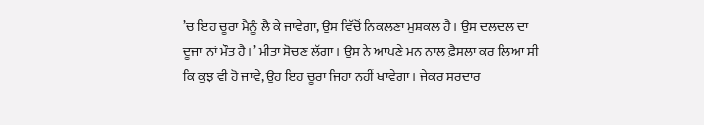’ਚ ਇਹ ਚੂਰਾ ਮੈਨੂੰ ਲੈ ਕੇ ਜਾਵੇਗਾ, ਉਸ ਵਿੱਚੋਂ ਨਿਕਲਣਾ ਮੁਸ਼ਕਲ ਹੈ। ਉਸ ਦਲਦਲ ਦਾ ਦੂਜਾ ਨਾਂ ਮੌਤ ਹੈ।’ ਮੀਤਾ ਸੋਚਣ ਲੱਗਾ। ਉਸ ਨੇ ਆਪਣੇ ਮਨ ਨਾਲ ਫ਼ੈਸਲਾ ਕਰ ਲਿਆ ਸੀ ਕਿ ਕੁਝ ਵੀ ਹੋ ਜਾਵੇ, ਉਹ ਇਹ ਚੂਰਾ ਜਿਹਾ ਨਹੀਂ ਖਾਵੇਗਾ। ਜੇਕਰ ਸਰਦਾਰ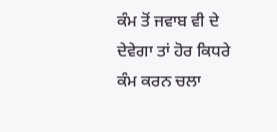ਕੰਮ ਤੋਂ ਜਵਾਬ ਵੀ ਦੇ ਦੇਵੇਗਾ ਤਾਂ ਹੋਰ ਕਿਧਰੇ ਕੰਮ ਕਰਨ ਚਲਾ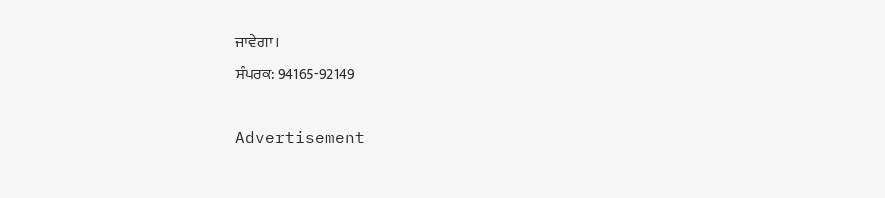ਜਾਵੇਗਾ।
ਸੰਪਰਕ: 94165-92149

Advertisement